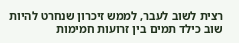רצית לשוב לעבר, לממש זיכרון שנחרט להיות שוב כילד תמים בין זרועות חמימות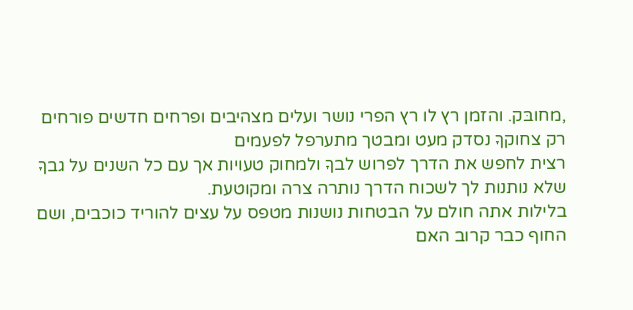,מחובּק. והזמן רץ לו רץ הפרי נושר ועלים מצהיבים ופרחים חדשים פורחים רק צחוקךָ נסדק מעט ומבטך מתערפל לפעמים
רצית לחפש את הדרך לפרוש לבךָ ולמחוק טעויות אך עם כל השנים על גבךָ שלא נותנות לך לשכוח הדרך נותרה צרה ומקוטעת.
בלילות אתה חולם על הבטחות נושנות מטפס על עצים להוריד כוכבים, ושם החוף כבר קרוב האם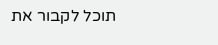תוכל לקבור את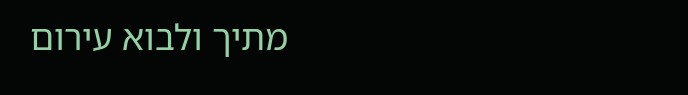מתיך ולבוא עירום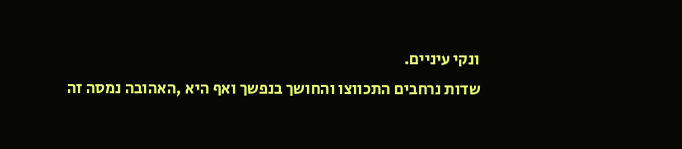ונקי עיניים.
שדות נרחבים התכווצו והחושך בנפשך ואף היא ,האהובה נמסה זה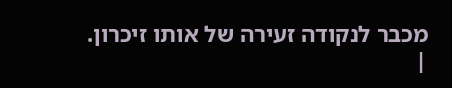מכבר לנקודה זעירה של אותו זיכרון.
|